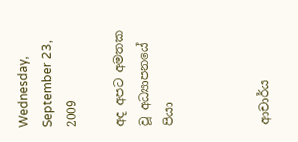Wednesday, September 23, 2009

අද අපට අමතක වූ අධ්‍යාපනයේ පියා



ආචාර්ය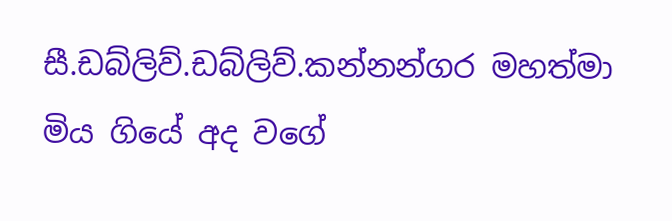සී.ඩබ්ලිව්.ඩබ්ලිව්.කන්නන්ගර මහත්මා මිය ගියේ අද වගේ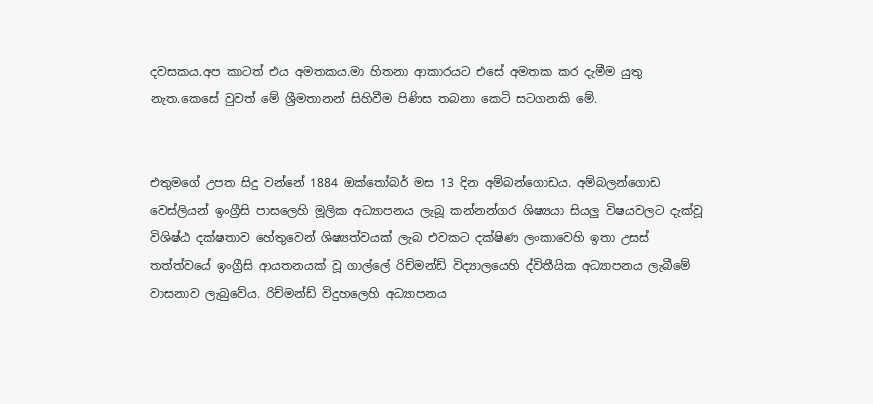දවසකය.අප කාටත් එය අමතකය.මා හිතනා ආකාරයට එසේ අමතක කර දැමීම යුතු නැත.කෙසේ වුවත් මේ ශ්‍රීමතානන් සිහිවීම පිණිස තබනා කෙටි සටගනකි මේ.


එතුමගේ උපත සිදු වන්නේ 1884 ඔක්තෝබර් මස 13 දින අම්බන්ගොඩය. අම්බලන්ගොඩ වෙස්ලියන් ඉංග්‍රීසි පාසලෙහි මූලික අධ්‍යාපනය ලැබූ කන්නන්ගර ශිෂ්‍යයා සියලු විෂයවලට දැක්වූ විශිෂ්ඨ දක්ෂතාව හේතුවෙන් ශිෂ්‍යත්වයක් ලැබ එවකට දක්ෂිණ ලංකාවෙහි ඉතා උසස් තත්ත්වයේ ඉංග්‍රීසි ආයතනයක් වූ ගාල්ලේ රිච්මන්ඩ් විද්‍යාලයෙහි ද්විතීයික අධ්‍යාපනය ලැබීමේ වාසනාව ලැබුවේය. රිච්මන්ඩ් විදුහලෙහි අධ්‍යාපනය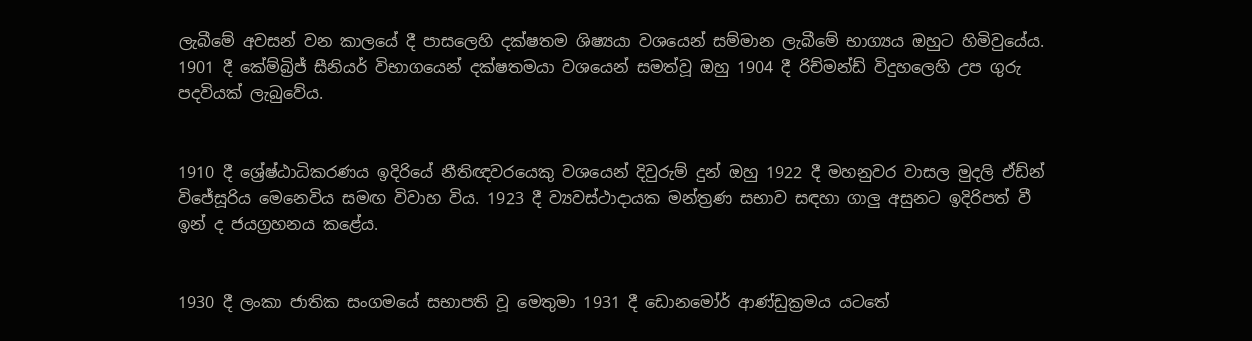ලැබීමේ අවසන් වන කාලයේ දී පාසලෙහි දක්ෂතම ශිෂ්‍යයා වශයෙන් සම්මාන ලැබීමේ භාග්‍යය ඔහුට හිමිවුයේය. 1901 දී කේම්බ්‍රිජ් සීනියර් විභාගයෙන් දක්ෂතමයා වශයෙන් සමත්වූ ඔහු 1904 දී රිච්මන්ඩ් විදුහලෙහි උප ගුරු පදවියක් ලැබුවේය.


1910 දී ශ්‍රේෂ්ඨාධිකරණය ඉදිරියේ නීතිඥවරයෙකු වශයෙන් දිවුරුම් දුන් ඔහු 1922 දී මහනුවර වාසල මුදලි ඒඩ්න් විජේසූරිය මෙනෙවිය සමඟ විවාහ විය. 1923 දී ව්‍යවස්ථාදායක මන්ත්‍රණ සභාව සඳහා ගාලු අසුනට ඉදිරිපත් වී ඉන් ද ජයග්‍රහනය කළේය.


1930 දී ලංකා ජාතික සංගමයේ සභාපති වූ මෙතුමා 1931 දී ඩොනමෝර් ආණ්ඩුක්‍රමය යට‍තේ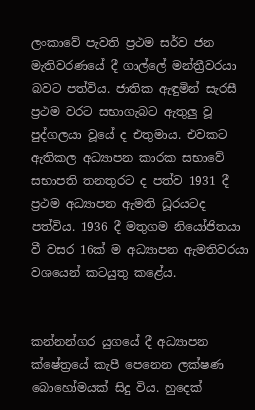ලංකාවේ පැවති ප්‍රථම සර්ව ජන මැතිවරණයේ දී ගාල්ලේ මන්ත්‍රීවරයා බවට පත්විය. ජාතික ඇඳුමින් සැරසී ප්‍රථම වරට සභාගැබට ඇතුලු වූ පුද්ගලයා වූයේ ද එතුමාය. එවකට ඇතිකල අධ්‍යාපන කා‍රක සභාවේ සභාපති තනතුරට ද පත්ව 1931 දී ප්‍රථම අධ්‍යාපන ඇමති ධූරයටද පත්විය. 1936 දී මතුගම නියෝජිතයා වී වසර 16ක් ම අධ්‍යාපන ඇමතිවරයා වශයෙන් කටයුතු කළේය.


කන්නන්ගර යුගයේ දී අධ්‍යාපන ක්ෂේත්‍රයේ කැපී පෙනෙන ලක්ෂණ බොහෝමයක් සිදු විය. හුදෙක්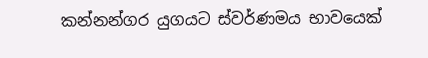කන්නන්ගර යුගයට ස්වර්ණමය භාවයෙක්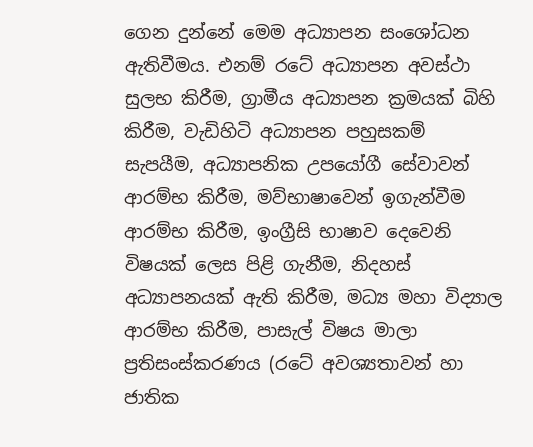ගෙන දුන්නේ මෙම අධ්‍යාපන සංශෝධන ඇතිවීමය. එනම් රටේ අධ්‍යාපන අවස්ථා සුලභ කිරීම, ග්‍රාමීය අධ්‍යාපන ක්‍රමයක් බිහි කිරීම, වැඩිහිටි අධ්‍යාපන පහුසකම් සැපයීම, අධ්‍යාපනික උපයෝගී සේවාවන් ආරම්භ කිරීම, මව්භාෂාවෙන් ඉගැන්වීම ආරම්භ කිරීම, ඉංග්‍රීසි භාෂාව දෙවෙනි විෂයක් ලෙස පිළි ගැනීම, නිදහස් අධ්‍යාපනයක් ඇති කිරීම, මධ්‍ය මහා විද්‍යාල ආරම්භ කිරීම, පාසැල් විෂය මාලා ප්‍රතිසංස්කරණය (රටේ අවශ්‍යතාවන් හා ජාතික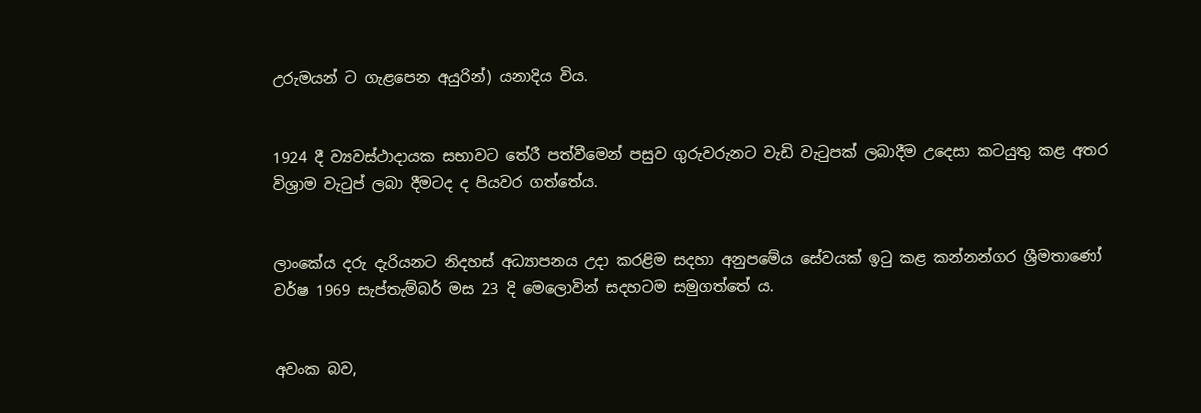උරුමයන් ට ගැළපෙන අයුරින්) යනාදිය විය.


1924 දී ව්‍යවස්ථාදායක සභාවට තේරී පත්වීමෙන් පසුව ගුරුවරුනට වැඩි වැටුපක් ලබාදීම උදෙසා කටයුතු කළ අතර විශ්‍රාම වැටුප් ලබා දීමටද ද පියවර ගත්තේය.


ලාංකේය දරු දැරියනට නිදහස් අධ්‍යාපනය උදා කරළිම සදහා අනුපමේය සේවයක් ඉටු කළ කන්නන්ගර ශ්‍රීමතාණෝ වර්ෂ 1969 සැප්තැම්බර් මස 23 දි මෙලොවින් සදහටම සමුගත්තේ ය.


අවංක බව,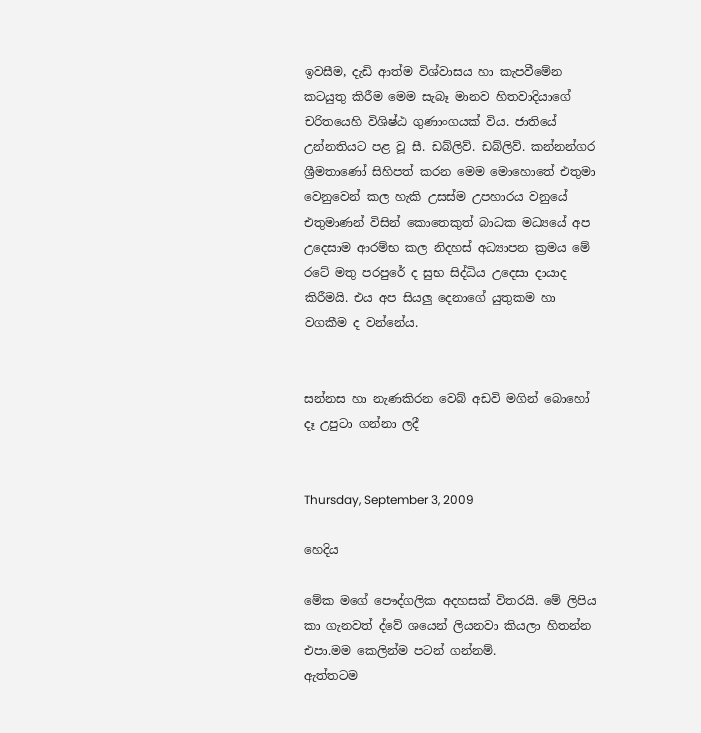ඉවසීම, දැඩි ආත්ම විශ්වාසය හා කැපවීමේන කටයුතු කිරීම මෙම සැබෑ මානව හිතවාදියාගේ චරිතයෙහි විශිෂ්ඨ ගුණාංගයක් විය. ජාතියේ උන්නතියට පළ වූ සී. ඩබ්ලිව්. ඩබ්ලිව්. කන්නන්ගර ශ්‍රීමතාණෝ සිහිපත් කරන මෙම මොහොතේ එතුමා වෙනුවෙන් කල හැකි උසස්ම උපහාරය වනුයේ එතුමාණන් විසින් කොතෙකුත් බාධක මධ්‍යයේ අප උදෙසාම ආරම්භ කල නිදහස් අධ්‍යාපන ක්‍රමය මේ රටේ මතු පරපුරේ ද සුභ සිද්ධිය උදෙසා දායාද කිරීමයි. එය අප සියලු දෙනාගේ යුතුකම හා වගකීම ද වන්නේය.


සන්නස හා නැණකිරන වෙබ් අඩවි මගින් බොහෝ දෑ උපුටා ගන්නා ලදී


Thursday, September 3, 2009

හෙදිය

මේක මගේ පෞද්ගලික අදහසක් විතරයි. මේ ලිපිය කා ගැනවත් ද්වේ ශයෙන් ලියනවා කියලා හිතන්න එපා.මම කෙලින්ම පටන් ගන්නම්.
ඇත්තටම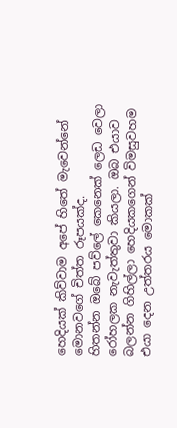හෙදියක් කිව්වාම අපේ හිතේ මැවෙන්නේ මොනවගේ චිත්ත රූපයක්ද.
හිතන්න ඔබේ පව්ලේ කෙනෙක් ලෙඩ වෙලා රෝහලක නැවැත්තුවා කියලා. ඔබ එයාව බලන්න ගිහිල්ලා හෙදියකගෙන් විමසුවහම එයා දෙන උත්තරය මොකක්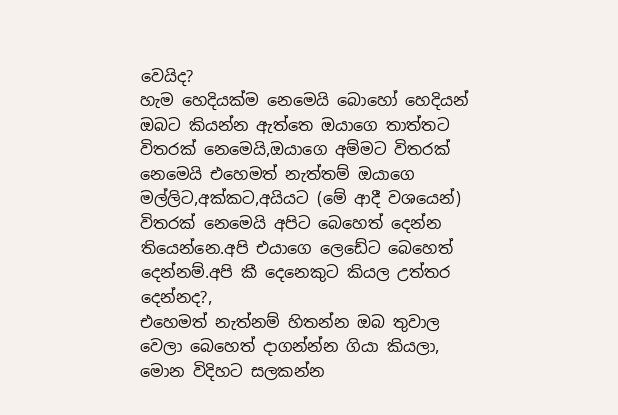වෙයිද?
හැම හෙදියක්ම නෙමෙයි බොහෝ හෙදියන් ඔබට කියන්න ඇත්තෙ ඔයාගෙ තාත්තට විතරක් නෙමෙයි,ඔයාගෙ අම්මට විතරක් නෙමෙයි එහෙමත් නැත්තම් ඔයාගෙ මල්ලිට,අක්කට,අයියට (මේ ආදී වශයෙන්) විතරක් නෙමෙයි අපිට බෙහෙත් දෙන්න තියෙන්නෙ.අපි එයාගෙ ලෙඩේට බෙහෙත් දෙන්නම්.අපි කී දෙනෙකුට කියල උත්තර දෙන්නද?,
එහෙමත් නැත්නම් හිතන්න ඔබ තුවාල වෙලා බෙහෙත් දාගන්න්න ගියා කියලා, මොන විදිහට සලකන්න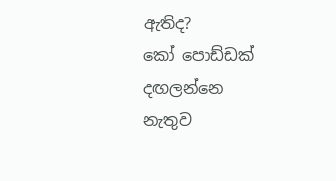ඇතිද?
කෝ පොඩ්ඩක් දඟලන්නෙ නැතුව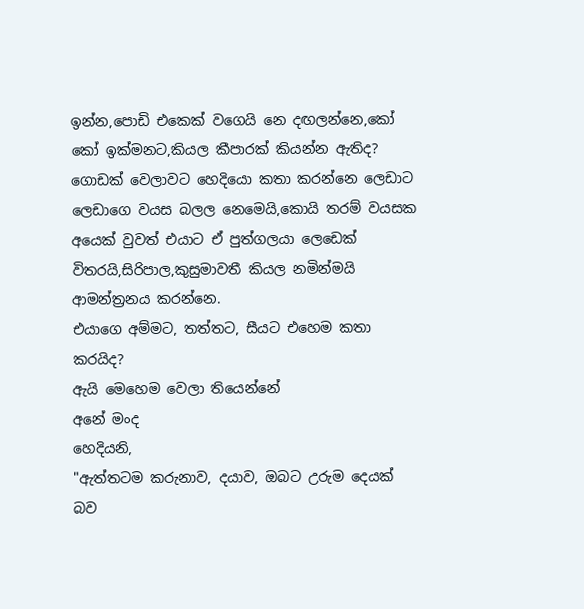ඉන්න,පොඩි එකෙක් වගෙයි නෙ දඟලන්නෙ,කෝ කෝ ඉක්මනට,කියල කීපාරක් කියන්න ඇතිද?
ගොඩක් වෙලාවට හෙදියො කතා කරන්නෙ ලෙඩාට ලෙඩාගෙ වයස බලල නෙමෙයි,කොයි තරම් වයසක අයෙක් වුවත් එයාට ඒ පුත්ගලයා ලෙඩෙක් විතරයි,සිරිපාල,කුසුමාවතී කියල නමින්මයි ආමන්ත්‍රනය කරන්නෙ.
එයාගෙ අම්මට, තත්තට, සීයට එහෙම කතා කරයිද?
ඇයි මෙහෙම වෙලා තියෙන්නේ
අනේ මංද
හෙදියනි,
"ඇත්තටම කරුනාව, දයාව, ඔබට උරුම දෙයක් බව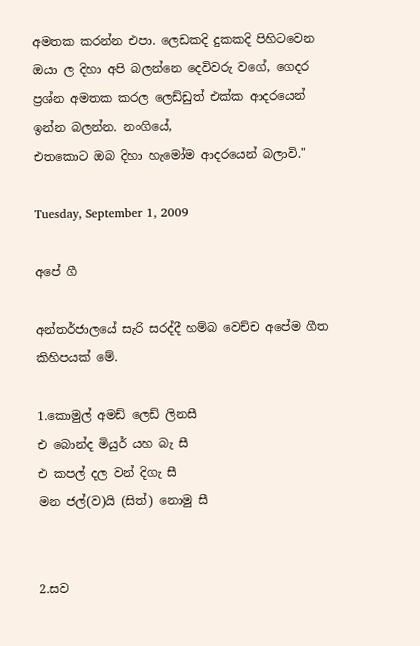අමතක කරන්න එපා. ලෙඩකදි දුකකදි පිහිටවෙන ඔයා ල දිහා අපි බලන්නෙ දෙවිවරු වගේ, ගෙදර ප්‍රශ්න අමතක කරල ලෙඩ්ඩුත් එක්ක ආදරයෙන් ඉන්න බලන්න. නංගියේ,
එතකොට ඔබ දිහා හැමෝම ආදරයෙන් බලාවි."

Tuesday, September 1, 2009

අපේ ගී

අන්තර්ජාලයේ සැරි සරද්දී හම්බ වෙච්ච අපේම ගීත කිහිපයක් මේ.

1.කොමුල් අමඩ් ලෙඩ් ලිනසී
එ බොන්ද මියුර් යහ බැ සී
එ කපල් දල වන් දිගැ සී
මන ජල්(ව)යි (සිත්) නොමු සී


2.සව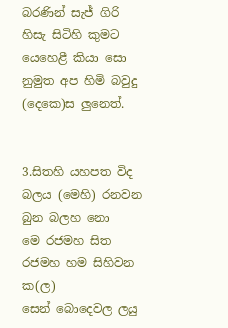බරණින් සැජ් ගිරි හිසැ සිටිහි කුමට
යෙහෙළී කියා සො නුමුත අප හිමි බවුදු
(දෙ‍කෙ)ස ලුනෙත්.


3.සිතහි යහපත විද බලය (මෙහි) රනවන බුන බලහ නො
මෙ රජමහ සිත රජමහ හම සිහිවන ක(ල)
සෙන් බොදෙවල ලයු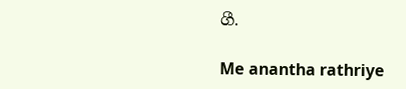ගී.

Me anantha rathriye